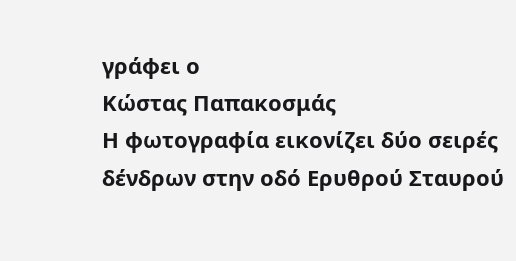γράφει ο
Κώστας Παπακοσμάς
Η φωτογραφία εικονίζει δύο σειρές δένδρων στην οδό Ερυθρού Σταυρού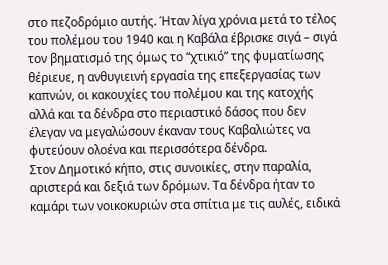στο πεζοδρόμιο αυτής. Ήταν λίγα χρόνια μετά το τέλος του πολέμου του 1940 και η Καβάλα έβρισκε σιγά – σιγά τον βηματισμό της όμως το “χτικιό” της φυματίωσης θέριευε, η ανθυγιεινή εργασία της επεξεργασίας των καπνών, οι κακουχίες του πολέμου και της κατοχής αλλά και τα δένδρα στο περιαστικό δάσος που δεν έλεγαν να μεγαλώσουν έκαναν τους Καβαλιώτες να φυτεύουν ολοένα και περισσότερα δένδρα.
Στον Δημοτικό κήπο, στις συνοικίες, στην παραλία, αριστερά και δεξιά των δρόμων. Τα δένδρα ήταν το καμάρι των νοικοκυριών στα σπίτια με τις αυλές, ειδικά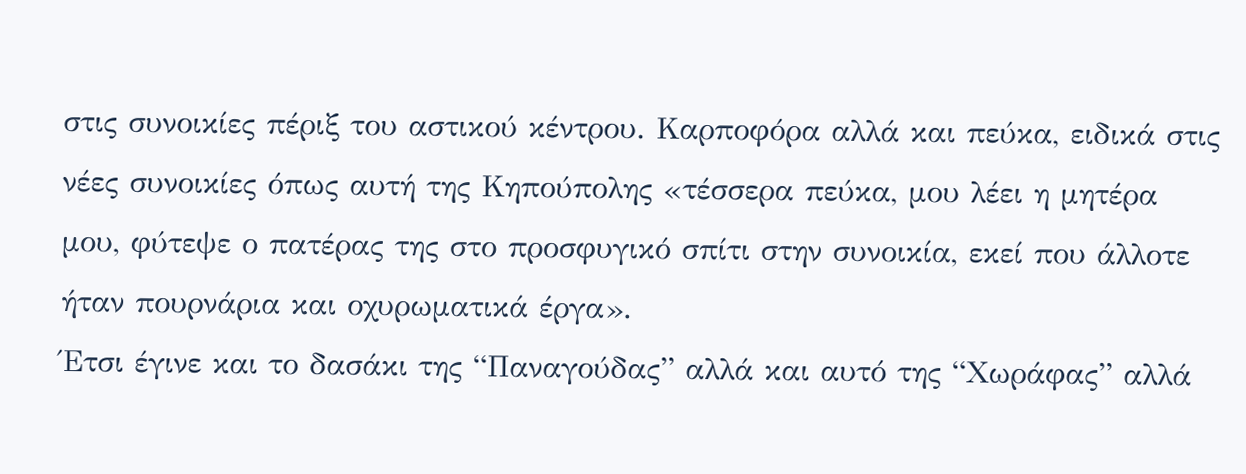στις συνοικίες πέριξ του αστικού κέντρου. Καρποφόρα αλλά και πεύκα, ειδικά στις νέες συνοικίες όπως αυτή της Κηπούπολης «τέσσερα πεύκα, μου λέει η μητέρα μου, φύτεψε ο πατέρας της στο προσφυγικό σπίτι στην συνοικία, εκεί που άλλοτε ήταν πουρνάρια και οχυρωματικά έργα».
Έτσι έγινε και το δασάκι της “Παναγούδας” αλλά και αυτό της “Χωράφας” αλλά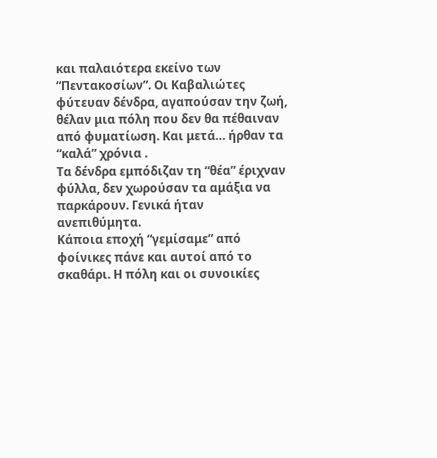και παλαιότερα εκείνο των “Πεντακοσίων”. Οι Καβαλιώτες φύτευαν δένδρα, αγαπούσαν την ζωή, θέλαν μια πόλη που δεν θα πέθαιναν από φυματίωση. Και μετά… ήρθαν τα “καλά” χρόνια .
Τα δένδρα εμπόδιζαν τη “θέα” έριχναν φύλλα, δεν χωρούσαν τα αμάξια να παρκάρουν. Γενικά ήταν ανεπιθύμητα.
Κάποια εποχή “γεμίσαμε” από φοίνικες πάνε και αυτοί από το σκαθάρι. Η πόλη και οι συνοικίες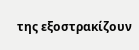της εξοστρακίζουν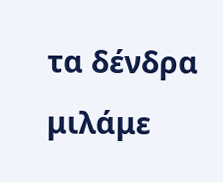τα δένδρα μιλάμε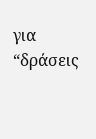για “δράσεις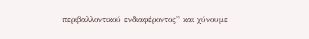περιβαλλοντικού ενδιαφέροντος” και χύνουμε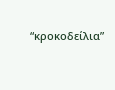“κροκοδείλια”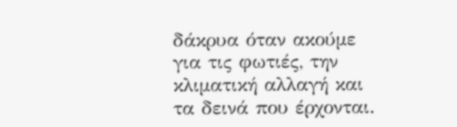δάκρυα όταν ακούμε για τις φωτιές, την κλιματική αλλαγή και τα δεινά που έρχονται.